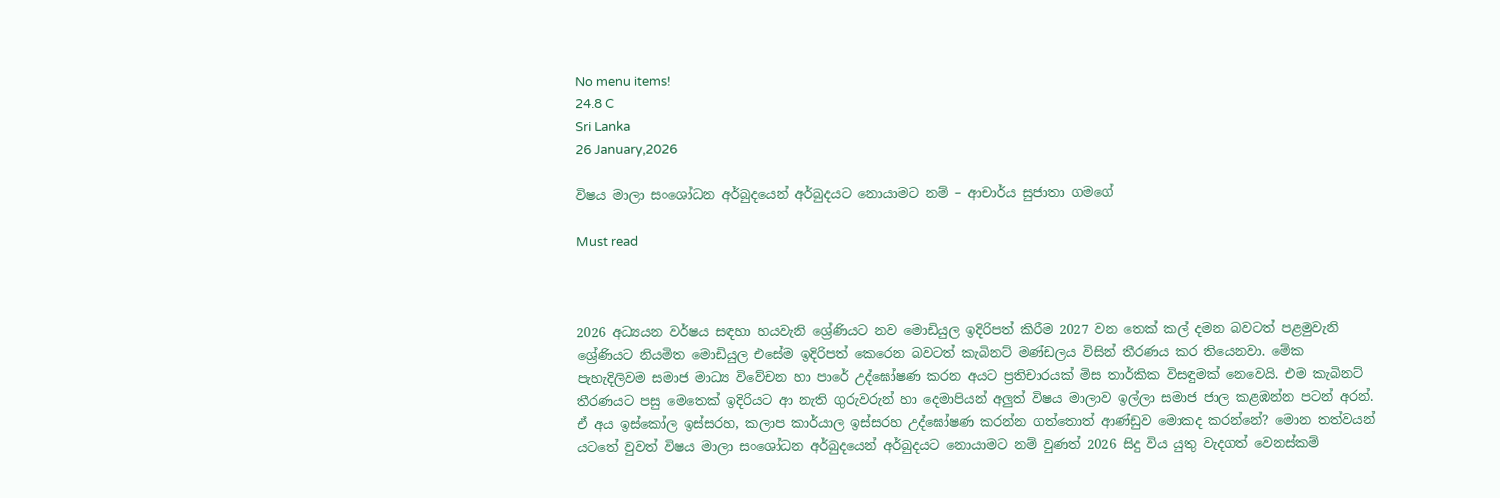No menu items!
24.8 C
Sri Lanka
26 January,2026

විෂය මාලා සංශෝධන අර්බුදයෙන් අර්බුදයට නොයාමට නම් – ආචාර්ය සුජාතා ගමගේ

Must read



2026 අධ්‍යයන වර්ෂය සඳහා හයවැනි ශ්‍රේණියට නව මොඩියුල ඉදිරිපත් කිරීම 2027 වන තෙක් කල් දමන බවටත් පළමුවැනි ශ්‍රේණියට නියමිත මොඩියුල එසේම ඉදිරිපත් කෙරෙන බවටත් කැබිනට් මණ්ඩලය විසින් තීරණය කර තියෙනවා. මේක පැහැදිලිවම සමාජ මාධ්‍ය විවේචන හා පාරේ උද්ඝෝෂණ කරන අයට ප්‍රතිචාරයක් මිස තාර්කික විසඳුමක් නෙවෙයි. එම කැබිනට් තීරණයට පසු මෙතෙක් ඉදිරියට ආ නැති ගුරුවරුන් හා දෙමාපියන් අලු‍ත් විෂය මාලාව ඉල්ලා සමාජ ජාල කළඹන්න පටන් අරන්. ඒ අය ඉස්කෝල ඉස්සරහ, කලාප කාර්යාල ඉස්සරහ උද්ඝෝෂණ කරන්න ගත්තොත් ආණ්ඩුව මොකද කරන්නේ? මොන තත්වයන් යටතේ වුවත් විෂය මාලා සංශෝධන අර්බුදයෙන් අර්බුදයට නොයාමට නම් වුණත් 2026 සිදු විය යුතු වැදගත් වෙනස්කම්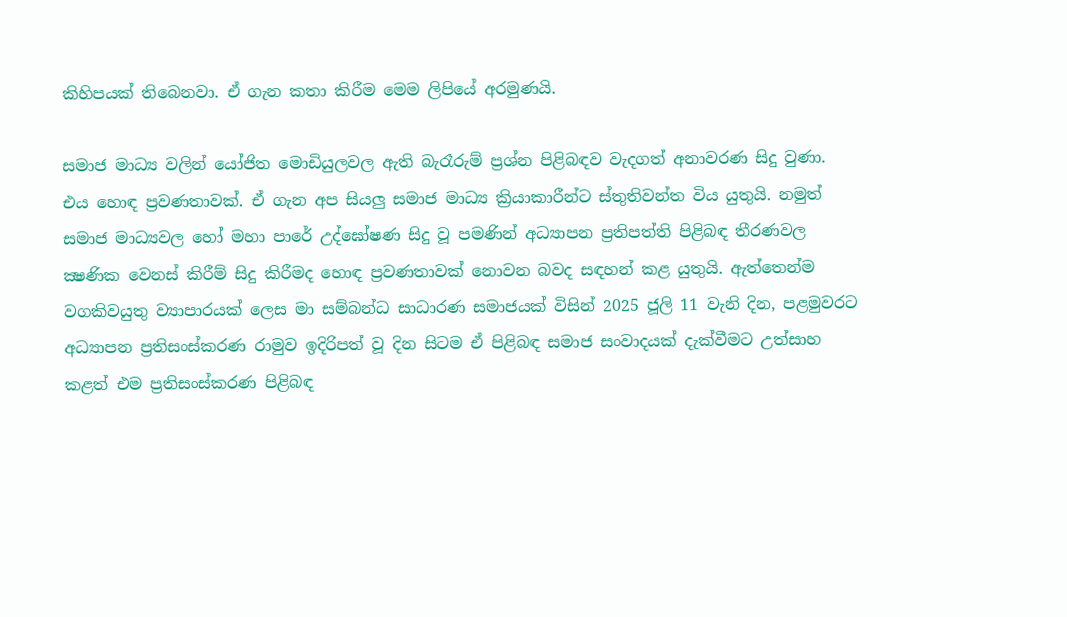කිහිපයක් තිබෙනවා. ඒ ගැන කතා කිරීම මෙම ලිපියේ අරමුණයි.

සමාජ මාධ්‍ය වලින් යෝජිත මොඩියුලවල ඇති බැරෑරුම් ප්‍රශ්න පිළිබඳව වැදගත් අනාවරණ සිදු වුණා. එය හොඳ ප්‍රවණතාවක්. ඒ ගැන අප සියලු‍ සමාජ මාධ්‍ය ක්‍රියාකාරීන්ට ස්තුතිවන්ත විය යුතුයි. නමුත් සමාජ මාධ්‍යවල හෝ මහා පාරේ උද්ඝෝෂණ සිදු වූ පමණින් අධ්‍යාපන ප්‍රතිපත්ති පිළිබඳ තීරණවල ක්‍ෂණික වෙනස් කිරීම් සිදු කිරීමද හොඳ ප්‍රවණතාවක් නොවන බවද සඳහන් කළ යුතුයි. ඇත්තෙන්ම වගකිවයුතු ව්‍යාපාරයක් ලෙස මා සම්බන්ධ සාධාරණ සමාජයක් විසින් 2025 ජූලි 11 වැනි දින, පළමුවරට අධ්‍යාපන ප්‍රතිසංස්කරණ රාමුව ඉදිරිපත් වූ දින සිටම ඒ පිළිබඳ සමාජ සංවාදයක් දැක්වීමට උත්සාහ කළත් එම ප්‍රතිසංස්කරණ පිළිබඳ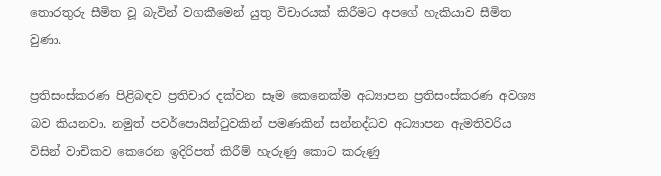තොරතුරු සීමිත වූ බැවින් වගකීමෙන් යුතු විචාරයක් කිරීමට අපගේ හැකියාව සීමිත වුණා.

ප්‍රතිසංස්කරණ පිළිබඳව ප්‍රතිචාර දක්වන සෑම කෙනෙක්ම අධ්‍යාපන ප්‍රතිසංස්කරණ අවශ්‍ය බව කියනවා. නමුත් පවර්පොයින්ටුවකින් පමණකින් සන්නද්ධව අධ්‍යාපන ඇමතිවරිය විසින් වාචිකව කෙරෙන ඉදිරිපත් කිරීම් හැරුණු කොට කරුණු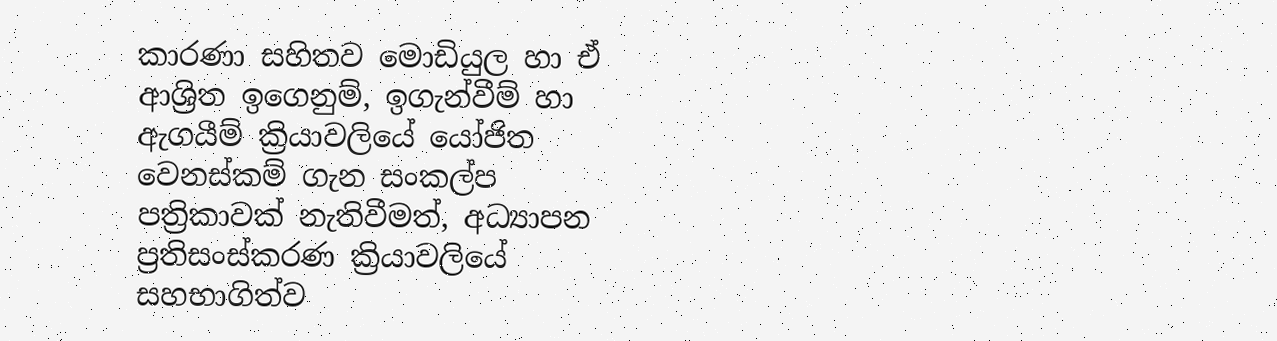කාරණා සහිතව මොඩියුල හා ඒ ආශ්‍රිත ඉගෙනුම්, ඉගැන්වීම් හා ඇගයීම් ක්‍රියාවලියේ යෝජිත වෙනස්කම් ගැන සංකල්ප පත්‍රිකාවක් නැතිවීමත්, අධ්‍යාපන ප්‍රතිසංස්කරණ ක්‍රියාවලියේ සහභාගිත්ව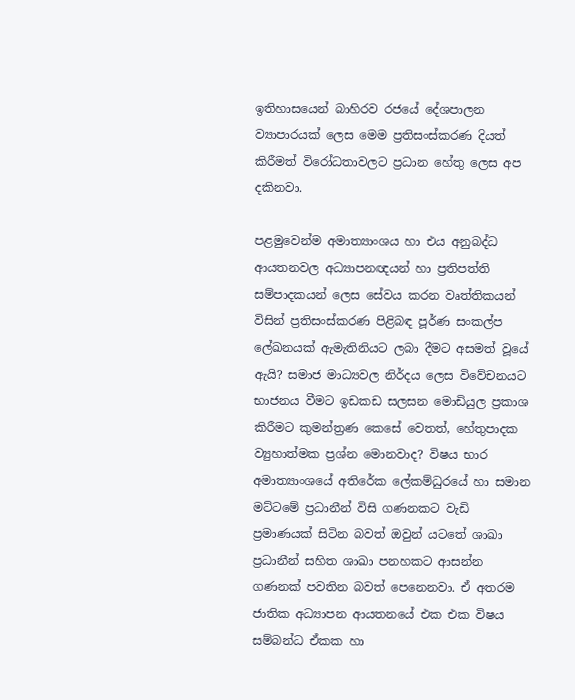ඉතිහාසයෙන් බාහිරව රජයේ දේශපාලන ව්‍යාපාරයක් ලෙස මෙම ප්‍රතිසංස්කරණ දියත් කිරීමත් විරෝධතාවලට ප්‍රධාන හේතු ලෙස අප දකිනවා.

පළමුවෙන්ම අමාත්‍යාංශය හා එය අනුබද්ධ ආයතනවල අධ්‍යාපනඥයන් හා ප්‍රතිපත්ති සම්පාදකයන් ලෙස සේවය කරන වෘත්තිකයන් විසින් ප්‍රතිසංස්කරණ පිළිබඳ පූර්ණ සංකල්ප ලේඛනයක් ඇමැතිනියට ලබා දීමට අසමත් වූයේ ඇයි? සමාජ මාධ්‍යවල නිර්දය ලෙස විවේචනයට භාජනය වීමට ඉඩකඩ සලසන මොඩියුල ප්‍රකාශ කිරීමට කුමන්ත්‍රණ කෙසේ වෙතත්, හේතුපාදක ව්‍යුහාත්මක ප්‍රශ්න මොනවාද? විෂය භාර අමාත්‍යාංශයේ අතිරේක ලේකම්ධුරයේ හා සමාන මට්ටමේ ප්‍රධානීන් විසි ගණනකට වැඩි ප්‍රමාණයක් සිටින බවත් ඔවුන් යටතේ ශාඛා ප්‍රධානීන් සහිත ශාඛා පනහකට ආසන්න ගණනක් පවතින බවත් පෙනෙනවා. ඒ අතරම ජාතික අධ්‍යාපන ආයතනයේ එක එක විෂය සම්බන්ධ ඒකක හා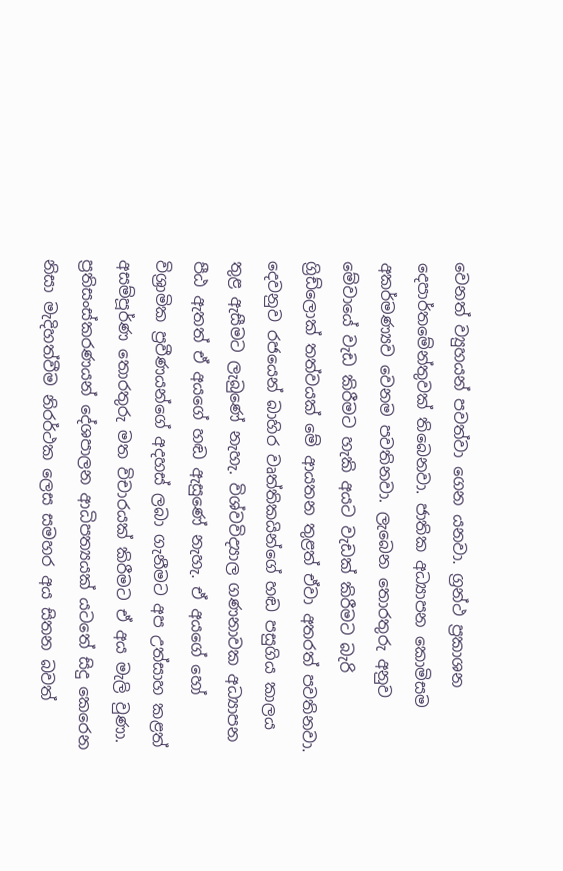වෙනත් ව්‍යුහයන් පවත්වා ගෙන යනවා. ග්‍රන්ථ ප්‍රකාශන දෙපාර්තමේන්තුවක් තිබෙනවා. ජාතික අධ්‍යාපන කොමිසම අකර්මණ්‍යව වෙනම පවතිනවා. ලැබෙන තොරතුරු අනුව මේවායේ වැඩ කිරීමට හැකි අයට වැඩක් කිරීමට බැරි ග්‍රිඩ්ලොක් තත්වයක් මේ ආයතන තුළත් ඒවා අතරත් පවතිනවා.
දෙවනුව රජයෙන් බාහිර වෘත්තිකයින්ගේ හඬ පසුගිය කාලය තුළ ඇසීමට ලැබුණේ නැහැ. විශ්වවිද්‍යාල ගණනාවක අධ්‍යාපන පීඨ ඇතත් ඒ අයගේ හඬ ඇසුණේ නැහැ. ඒ අයගේ හෝ විශ්‍රාමික ප්‍රවීණයන්ගේ අදහස් ලබා ගැනීමට අප උත්සාහ කළත් අසම්පූර්ණ තොරතුරු මත විචාරයක් කිරීමට ඒ අය මැලි වුණා. ප්‍රතිසංස්කරණයන් දේශපාලන ආධිපත්‍යයක් යටතේ සිදු කෙරෙන නිසා මැදිහත්වීම නිරර්ථක ලෙස සමහර අය සිතන බවත්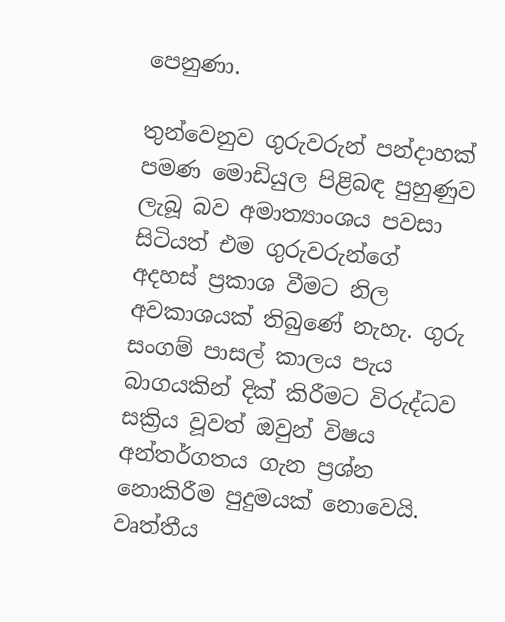පෙනුණා.

තුන්වෙනුව ගුරුවරුන් පන්දාහක් පමණ මොඩියුල පිළිබඳ පුහුණුව ලැබූ බව අමාත්‍යාංශය පවසා සිටියත් එම ගුරුවරුන්ගේ අදහස් ප්‍රකාශ වීමට නිල අවකාශයක් තිබුණේ නැහැ. ගුරු සංගම් පාසල් කාලය පැය බාගයකින් දික් කිරීමට විරුද්ධව සක්‍රිය වූවත් ඔවුන් විෂය අන්තර්ගතය ගැන ප්‍රශ්න නොකිරීම පුදුමයක් නොවෙයි. වෘත්තීය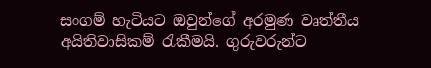සංගම් හැටියට ඔවුන්ගේ අරමුණ වෘත්තීය අයිතිවාසිකම් රැකීමයි. ගුරුවරුන්ට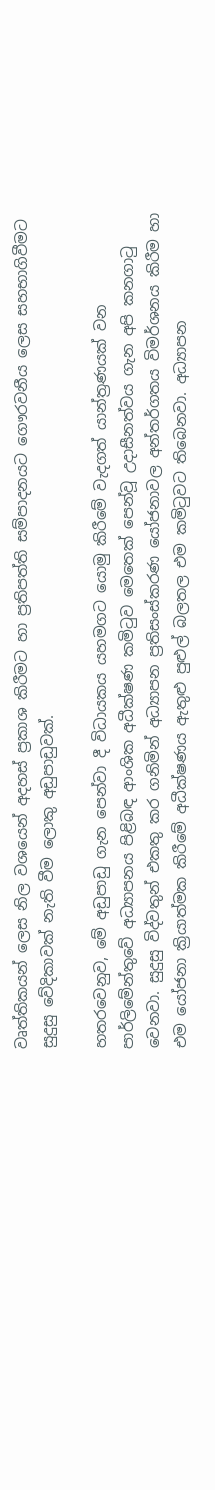වෘත්තිකයන් ලෙස නිල වශයෙන් අදහස් ප්‍රකාශ කිරීමට හා ප්‍රතිපත්ති සම්පාදනයට ගෞරවනීය ලෙස සහභාගිවීමට සුදුසු වේදිකාවක් නැති වීම ලොකු අඩුපාඩුවක්.

හතරවෙනුව, මේ අඩුපාඩු ගැන පෙන්වා දී විධායකය යහමගට යොමු කිරීමේ වැදගත් යාන්ත්‍රණයක් වන පාර්ලිමේන්තුවේ අධ්‍යාපනය පිළිබඳ ආංශික අධීක්ෂණ කමිටුව මෙතෙක් පෙන්වූ උදාසීනත්වය ගැන අපි කනගාටු වෙනවා. සුදුසු විද්වතුන් එකතු කර ගනිමින් අධ්‍යාපන ප්‍රතිසංස්කරණ යෝජනාවල අන්තර්ගතය විමර්ශනය කිරීම හා එම යෝජනා ක්‍රියාත්මක කිරීමේ අධීක්ෂණය ඇතුළු පුළුල් බලතල එම කමිටුවට තිබෙනවා. අධ්‍යාපන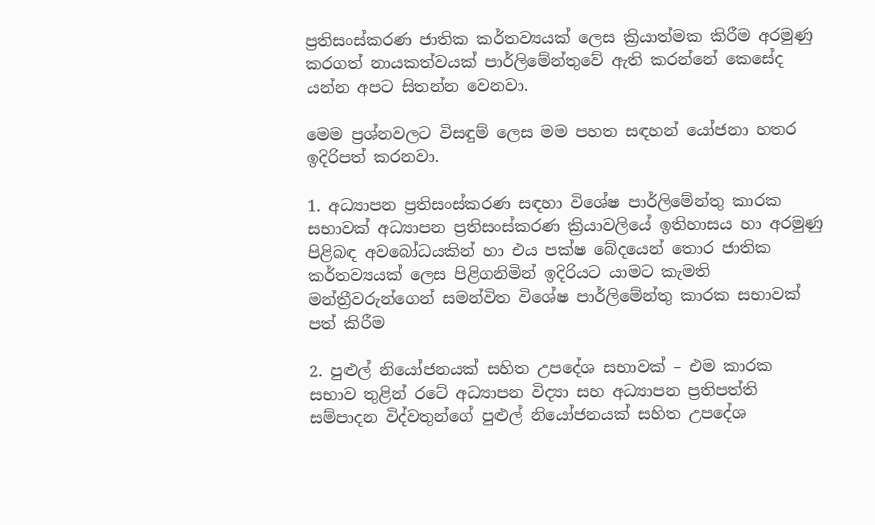ප්‍රතිසංස්කරණ ජාතික කර්තව්‍යයක් ලෙස ක්‍රියාත්මක කිරීම අරමුණු කරගත් නායකත්වයක් පාර්ලිමේන්තුවේ ඇති කරන්නේ කෙසේද යන්න අපට සිතන්න වෙනවා.

මෙම ප්‍රශ්නවලට විසඳුම් ලෙස මම පහත සඳහන් යෝජනා හතර ඉදිරිපත් කරනවා.

1. අධ්‍යාපන ප්‍රතිසංස්කරණ සඳහා විශේෂ පාර්ලිමේන්තු කාරක සභාවක් අධ්‍යාපන ප්‍රතිසංස්කරණ ක්‍රියාවලියේ ඉතිහාසය හා අරමුණු පිළිබඳ අවබෝධයකින් හා එය පක්ෂ බේදයෙන් තොර ජාතික කර්තව්‍යයක් ලෙස පිළිගනිමින් ඉදිරියට යාමට කැමති මන්ත්‍රීවරුන්ගෙන් සමන්විත විශේෂ පාර්ලිමේන්තු කාරක සභාවක් පත් කිරීම

2. පුළුල් නියෝජනයක් සහිත උපදේශ සභාවක් – එම කාරක සභාව තුළින් රටේ අධ්‍යාපන විද්‍යා සහ අධ්‍යාපන ප්‍රතිපත්ති සම්පාදන විද්වතුන්ගේ පුළුල් නියෝජනයක් සහිත උපදේශ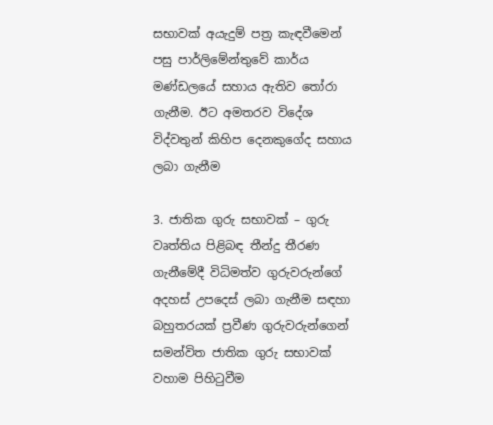සභාවක් අයැදුම් පත්‍ර කැඳවීමෙන් පසු පාර්ලිමේන්තුවේ කාර්ය මණ්ඩලයේ සහාය ඇතිව තෝරා ගැනීම. ඊට අමතරව විදේශ විද්වතුන් කිහිප දෙනකුගේද සහාය ලබා ගැනීම

3. ජාතික ගුරු සභාවක් – ගුරු වෘත්තිය පිළිබඳ තීන්දු තීරණ ගැනීමේදී විධිමත්ව ගුරුවරුන්ගේ අදහස් උපදෙස් ලබා ගැනීම සඳහා බහුතරයක් ප්‍රවීණ ගුරුවරුන්ගෙන් සමන්විත ජාතික ගුරු සභාවක් වහාම පිහිටුවීම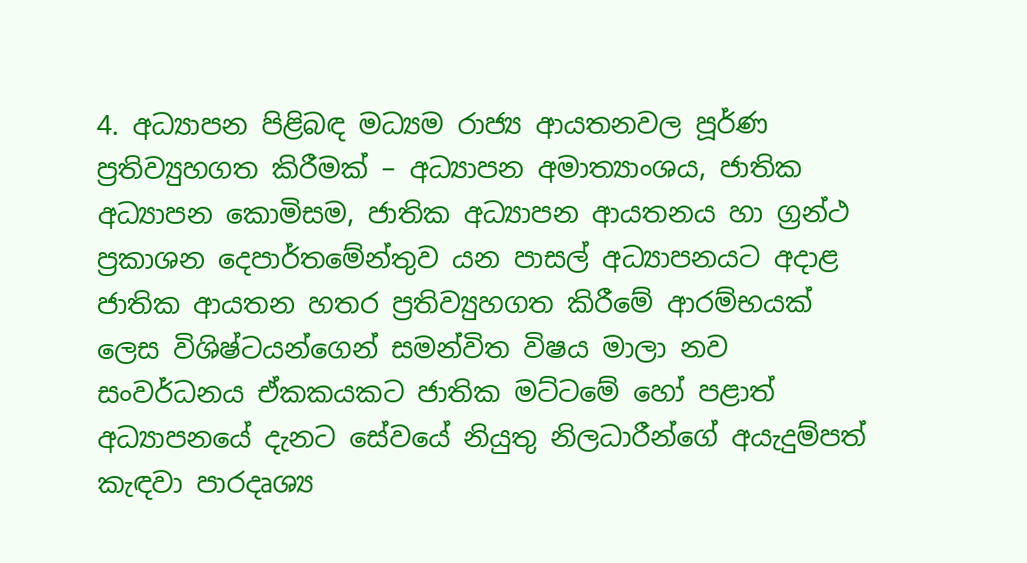4. අධ්‍යාපන පිළිබඳ මධ්‍යම රාජ්‍ය ආයතනවල පූර්ණ ප්‍රතිව්‍යුහගත කිරීමක් – අධ්‍යාපන අමාත්‍යාංශය, ජාතික අධ්‍යාපන කොමිසම, ජාතික අධ්‍යාපන ආයතනය හා ග්‍රන්ථ ප්‍රකාශන දෙපාර්තමේන්තුව යන පාසල් අධ්‍යාපනයට අදාළ ජාතික ආයතන හතර ප්‍රතිව්‍යුහගත කිරීමේ ආරම්භයක් ලෙස විශිෂ්ටයන්ගෙන් සමන්විත විෂය මාලා නව සංවර්ධනය ඒකකයකට ජාතික මට්ටමේ හෝ පළාත් අධ්‍යාපනයේ දැනට සේවයේ නියුතු නිලධාරීන්ගේ අයැදුම්පත් කැඳවා පාරදෘශ්‍ය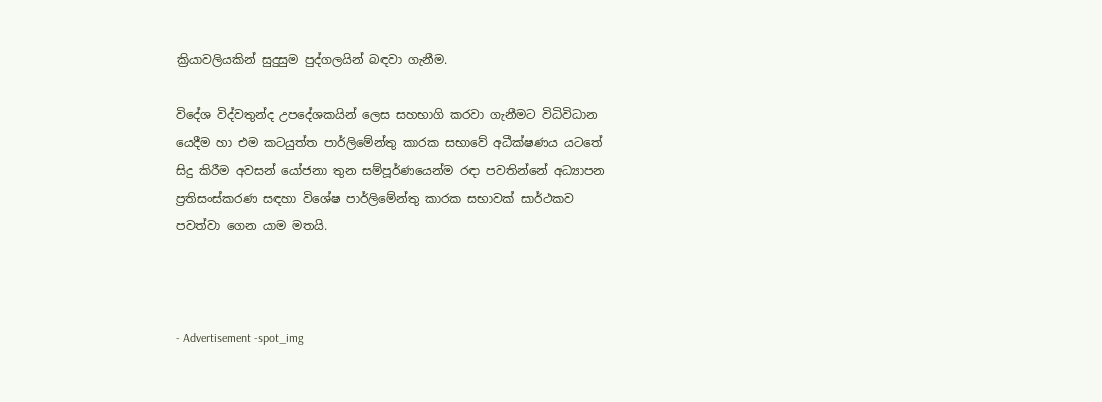ක්‍රියාවලියකින් සුදුසුම පුද්ගලයින් බඳවා ගැනීම.

විදේශ විද්වතුන්ද උපදේශකයින් ලෙස සහභාගි කරවා ගැනීමට විධිවිධාන යෙදීම හා එම කටයුත්ත පාර්ලිමේන්තු කාරක සභාවේ අධීක්ෂණය යටතේ සිදු කිරීම අවසන් යෝජනා තුන සම්පූර්ණයෙන්ම රඳා පවතින්නේ අධ්‍යාපන ප්‍රතිසංස්කරණ සඳහා විශේෂ පාර්ලිමේන්තු කාරක සභාවක් සාර්ථකව පවත්වා ගෙන යාම මතයි.



- Advertisement -spot_img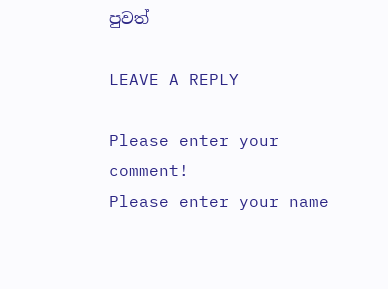පුවත්

LEAVE A REPLY

Please enter your comment!
Please enter your name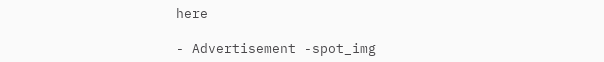here

- Advertisement -spot_img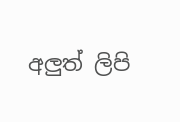අලුත් ලිපි